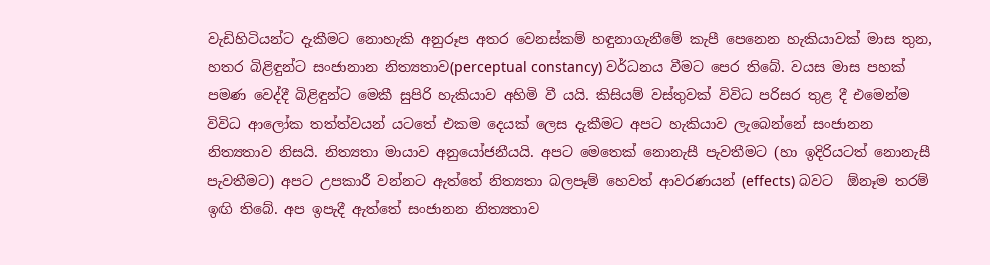වැඩිහිටියන්ට දැකීමට නොහැකි අනුරූප අතර වෙනස්කම් හඳුනාගැනීමේ කැපී පෙනෙන හැකියාවක් මාස තුන, හතර බිළිඳුන්ට සංජානාන නිත්‍යතාව(perceptual constancy) වර්ධනය වීමට පෙර තිබේ. වයස මාස පහක් පමණ වෙද්දී බිළිඳුන්ට මෙකී සුපිරි හැකියාව අහිමි වී යයි. කිසියම් වස්තුවක් විවිධ පරිසර තුළ දී එමෙන්ම විවිධ ආලෝක තත්ත්වයන් යටතේ එකම දෙයක් ලෙස දැකීමට අපට හැකියාව ලැබෙන්නේ සංජානන නිත්‍යතාව නිසයි. නිත්‍යතා මායාව අනුයෝජනීයයි. අපට මෙතෙක් නොනැසී පැවතීමට (හා ඉදිරියටත් නොනැසී පැවතීමට) අපට උපකාරී වන්නට ඇත්තේ නිත්‍යතා බලපෑම් හෙවත් ආවරණයන් (effects) බවට  ඕනෑම තරම් ඉඟි තිබේ. අප ඉපැදී ඇත්තේ සංජානන නිත්‍යතාව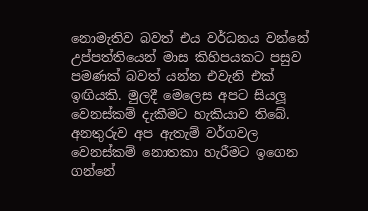නොමැතිව බවත් එය වර්ධනය වන්නේ උප්පත්තියෙන් මාස කිහිපයකට පසුව පමණක් බවත් යන්න එවැනි එක් ඉඟියකි. මුලදී මෙලෙස අපට සියලූ වෙනස්කම් දැකීමට හැකියාව තිබේ. අනතුරුව අප ඇතැම් වර්ගවල වෙනස්කම් නොතකා හැරීමට ඉගෙන ගන්නේ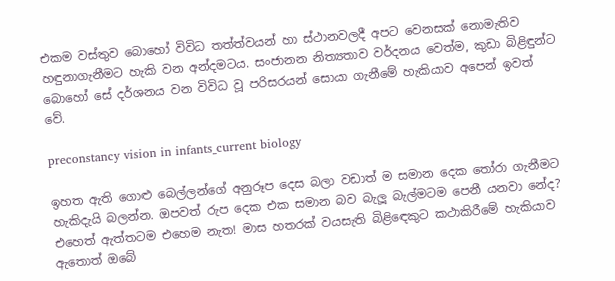එකම වස්තුව බොහෝ විවිධ තත්ත්වයන් හා ස්ථානවලදී අපට වෙනසක් නොමැතිව හඳුනාගැනීමට හැකි වන අන්දමටය. සංජානන නිත්‍යතාව වර්දනය වෙත්ම, කුඩා බිළිඳුන්ට බොහෝ සේ දර්ශනය වන විවිධ වූ පරිසරයන් සොයා ගැනීමේ හැකියාව අපෙන් ඉවත් වේ.

preconstancy vision in infants_current biology

ඉහත ඇති ගොළු බෙල්ලන්ගේ අනුරූප දෙස බලා වඩාත් ම සමාන දෙක තෝරා ගැනීමට හැකිදැයි බලන්න. ඔපවත් රුප දෙක එක සමාන බව බැලූ බැල්මටම පෙනී යනවා නේද? එහෙත් ඇත්තටම එහෙම නැත! මාස හතරක් වයසැති බිළිඳෙකුට කථාකිරීමේ හැකියාව ඇතොත් ඔබේ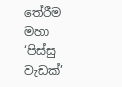තේරීම මහා ‘පිස්සු වැඩක්’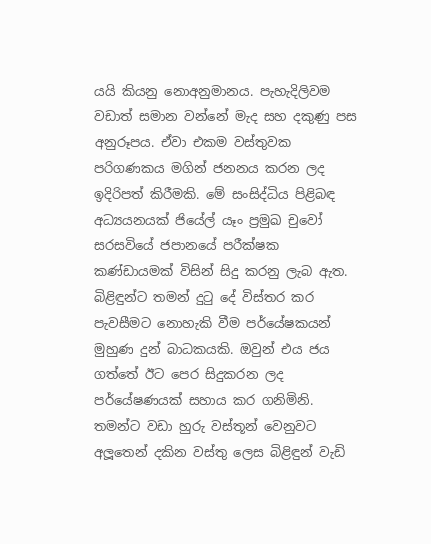යයි කියනු නොඅනුමානය. පැහැදිලිවම වඩාත් සමාන වන්නේ මැද සහ දකුණු පස අනුරූපය. ඒවා එකම වස්තුවක පරිගණකය මගින් ජනනය කරන ලද ඉදිරිපත් කිරීමකි. මේ සංසිද්ධිය පිළිබඳ අධ්‍යයනයක් ජියේල් යෑං ප්‍රමුඛ චුවෝ සරසවියේ ජපානයේ පරීක්ෂක කණ්ඩායමක් විසින් සිදු කරනු ලැබ ඇත. බිළිඳුන්ට තමන් දුටු දේ විස්තර කර පැවසීමට නොහැකි වීම පර්යේෂකයන් මුහුණ දුන් බාධකයකි. ඔවුන් එය ජය ගත්තේ ඊට පෙර සිදුකරන ලද පර්යේෂණයක් සහාය කර ගනිමිනි. තමන්ට වඩා හුරු වස්තූන් වෙනුවට අලූතෙන් දකින වස්තු ලෙස බිළිඳුන් වැඩි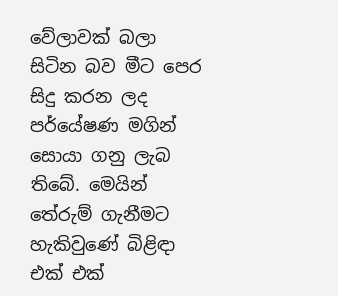වේලාවක් බලා සිටින බව මීට පෙර සිදු කරන ලද පර්යේෂණ මගින් සොයා ගනු ලැබ තිබේ. මෙයින් තේරුම් ගැනීමට හැකිවුණේ බිළිඳා එක් එක්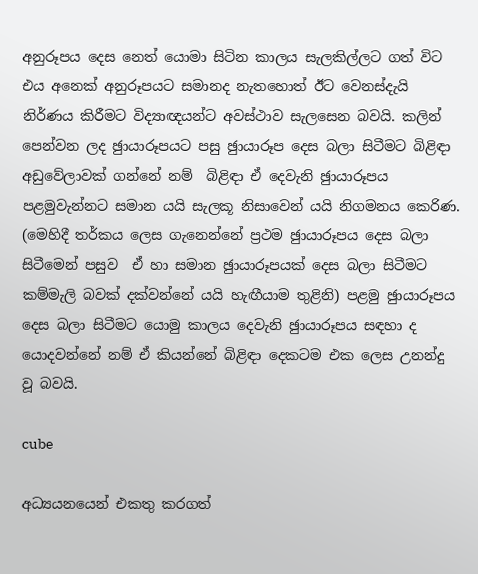අනුරූපය දෙස නෙත් යොමා සිටින කාලය සැලකිල්ලට ගත් විට එය අනෙක් අනුරූපයට සමානද නැතහොත් ඊට වෙනස්දැයි නිර්ණය කිරීමට විද්‍යාඥයන්ට අවස්ථාව සැලසෙන බවයි. කලින් පෙන්වන ලද ඡුායාරූපයට පසු ඡුායාරූප දෙස බලා සිටීමට බිළිඳා අඩුවේලාවක් ගන්නේ නම්  බිළිඳා ඒ දෙවැනි ඡුායාරූපය පළමුවැන්නට සමාන යයි සැලකූ නිසාවෙන් යයි නිගමනය කෙරිණ. (මෙහිදී තර්කය ලෙස ගැනෙන්නේ ප්‍රථම ඡුායාරූපය දෙස බලා සිටීමෙන් පසුව  ඒ හා සමාන ඡුායාරූපයක් දෙස බලා සිටීමට කම්මැලි බවක් දක්වන්නේ යයි හැඟීයාම තුළිනි) පළමු ඡුායාරූපය දෙස බලා සිටීමට යොමු කාලය දෙවැනි ඡුායාරූපය සඳහා ද යොදවන්නේ නම් ඒ කියන්නේ බිළිඳා දෙකටම එක ලෙස උනන්දු වූ බවයි.

cube

අධ්‍යයනයෙන් එකතු කරගත්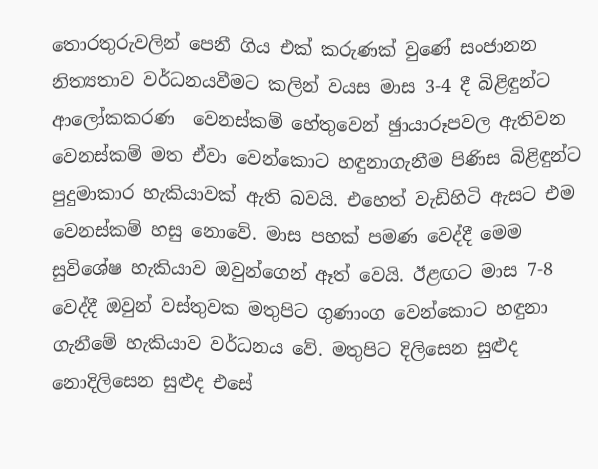තොරතුරුවලින් පෙනී ගිය එක් කරුණක් වුණේ සංජානන නිත්‍යතාව වර්ධනයවීමට කලින් වයස මාස 3-4 දී බිළිඳුන්ට ආලෝකකරණ  වෙනස්කම් හේතුවෙන් ඡුායාරූපවල ඇතිවන වෙනස්කම් මත ඒවා වෙන්කොට හඳුනාගැනීම පිණිස බිළිඳුන්ට පුදුමාකාර හැකියාවක් ඇති බවයි. එහෙත් වැඩිහිටි ඇසට එම වෙනස්කම් හසු නොවේ. මාස පහක් පමණ වෙද්දී මෙම සුවිශේෂ හැකියාව ඔවුන්ගෙන් ඈත් වෙයි. ඊළඟට මාස 7-8 වෙද්දී ඔවුන් වස්තුවක මතුපිට ගුණාංග වෙන්කොට හඳුනා ගැනීමේ හැකියාව වර්ධනය වේ. මතුපිට දිලිසෙන සුළුද නොදිලිසෙන සුළුද එසේ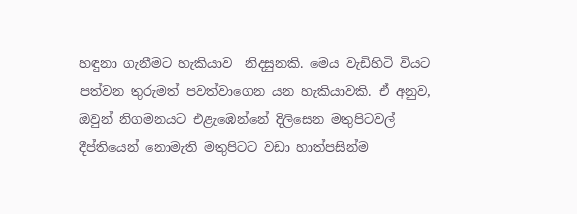හඳුනා ගැනීමට හැකියාව  නිදසුනකි. මෙය වැඩිහිටි වියට පත්වන තුරුමත් පවත්වාගෙන යන හැකියාවකි. ඒ අනුව, ඔවුන් නිගමනයට එළැඹෙන්නේ දිලිසෙන මතුපිටවල් දීප්තියෙන් නොමැති මතුපිටට වඩා හාත්පසින්ම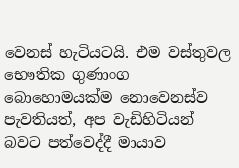වෙනස් හැටියටයි. එම වස්තුවල භෞතික ගුණාංග බොහොමයක්ම නොවෙනස්ව පැවතියත්, අප වැඩිහිටියන් බවට පත්වෙද්දී මායාව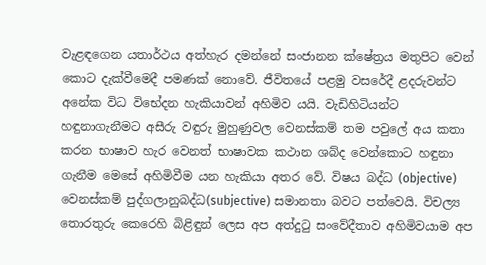වැළඳගෙන යතාර්ථය අත්හැර දමන්නේ සංජානන ක්ෂේත්‍රය මතුපිට වෙන් කොට දැක්වීමෙදී පමණක් නොවේ. ජීවිතයේ පළමු වසරේදී ළදරුවන්ට අනේක විධ විභේදන හැකියාවන් අහිමිව යයි. වැඩිහිටියන්ට හඳුනාගැනීමට අසීරු වඳුරු මුහුණුවල වෙනස්කම් තම පවුලේ අය කතා කරන භාෂාව හැර වෙනත් භාෂාවක කථාන ශබ්ද වෙන්කොට හඳුනා ගැනීම මෙසේ අහිමිවීම යන හැකියා අතර වේ. විෂය බද්ධ (objective) වෙනස්කම් පුද්ගලානුබද්ධ(subjective) සමානතා බවට පත්වෙයි. විචල්‍ය තොරතුරු කෙරෙහි බිළිඳුන් ලෙස අප අත්දුටු සංවේදීතාව අහිමිවයාම අප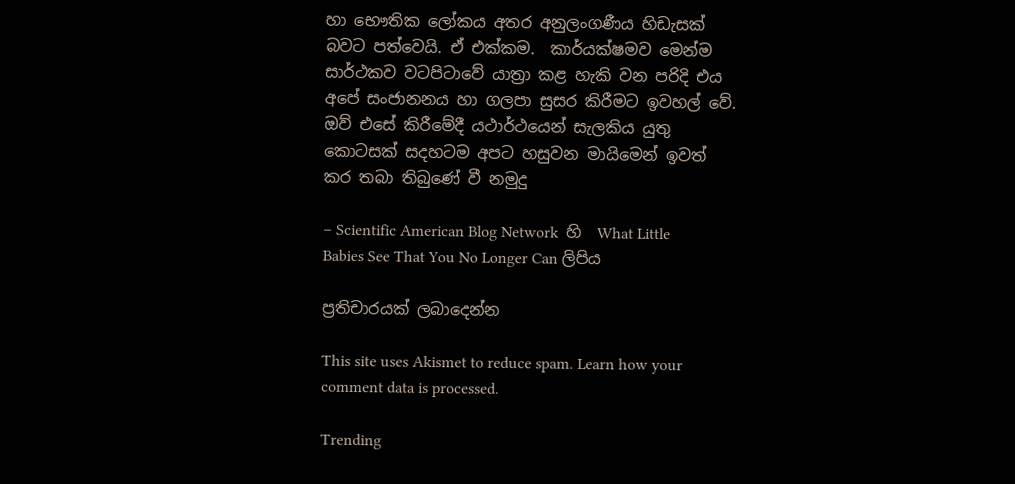හා භෞතික ලෝකය අතර අනුලංගණීය හිඩැසක් බවට පත්වෙයි. ඒ එක්කම.  කාර්යක්ෂමව මෙන්ම සාර්ථකව වටපිටාවේ යාත්‍රා කළ හැකි වන පරිදි එය අපේ සංජානනය හා ගලපා සුසර කිරීමට ඉවහල් වේ. ඔව් එසේ කිරීමේදී යථාර්ථයෙන් සැලකිය යුතු කොටසක් සදහටම අපට හසුවන මායිමෙන් ඉවත් කර තබා තිබුණේ වී නමුදු

– Scientific American Blog Network  හි  What Little Babies See That You No Longer Can ලිපිය

ප්‍රතිචාරයක් ලබාදෙන්න

This site uses Akismet to reduce spam. Learn how your comment data is processed.

Trending